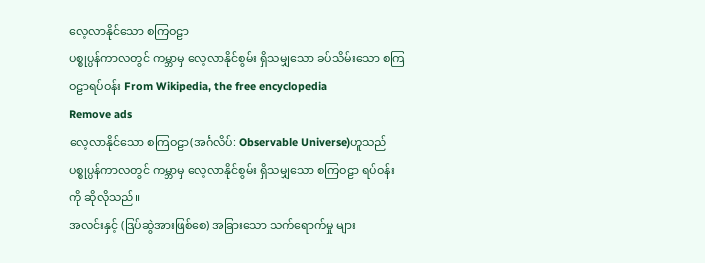လေ့လာနိုင်သော စကြဝဠာ
ပစ္စုပ္ပန်ကာလတွင် ကမ္ဘာမှ လေ့လာနိုင်စွမ်း ရှိသမျှသော ခပ်သိမ်းသော စကြဝဠာရပ်ဝန်း From Wikipedia, the free encyclopedia
Remove ads
လေ့လာနိုင်သော စကြဝဠာ(အင်္ဂလိပ်: Observable Universe)ဟူသည် ပစ္စုပ္ပန်ကာလတွင် ကမ္ဘာမှ လေ့လာနိုင်စွမ်း ရှိသမျှသော စကြဝဠာ ရပ်ဝန်းကို ဆိုလိုသည်။
အလင်းနှင့် (ဒြပ်ဆွဲအားဖြစ်စေ) အခြားသော သက်ရောက်မှု များ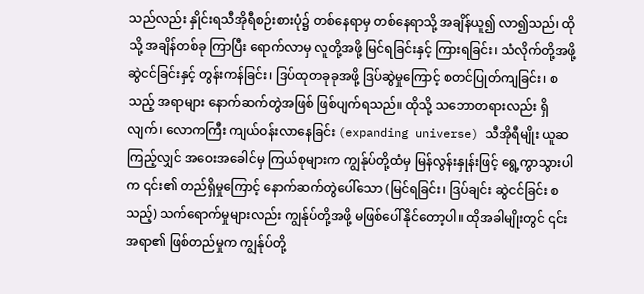သည်လည်း နှိုင်းရသီအိုရီစဉ်းစားပုံ၌ တစ်နေရာမှ တစ်နေရာသို့ အချိန်ယူ၍ လာ၍သည်၊ ထိုသို့ အချိန်တစ်ခု ကြာပြီး ရောက်လာမှ လူတို့အဖို့ မြင်ရခြင်းနှင့် ကြားရခြင်း၊ သံလိုက်တို့အဖို့ ဆွဲငင်ခြင်းနှင့် တွန်းကန်ခြင်း၊ ဒြပ်ထုတခုခုအဖို့ ဒြပ်ဆွဲမှုကြောင့် စတင်ပြုတ်ကျခြင်း၊ စသည့် အရာများ နောက်ဆက်တွဲအဖြစ် ဖြစ်ပျက်ရသည်။ ထိုသို့ သဘောတရားလည်း ရှိလျက်၊ လောကကြီး ကျယ်ဝန်းလာနေခြင်း (expanding universe) သီအိုရီမျိုး ယူဆကြည့်လျှင် အဝေးအခေါင်မှ ကြယ်စုများက ကျွန်ုပ်တို့ထံမှ မြန်လွန်းနှုန်းဖြင့် ရွေ့ကွာသွားပါက ၎င်း၏ တည်ရှိမှုကြောင့် နောက်ဆက်တွဲပေါ်သော (မြင်ရခြင်း၊ ဒြပ်ချင်း ဆွဲငင်ခြင်း စသည့်) သက်ရောက်မှုများလည်း ကျွန်ုပ်တို့အဖို့ မဖြစ်ပေါ်နိုင်တော့ပါ။ ထိုအခါမျိုးတွင် ၎င်းအရာ၏ ဖြစ်တည်မှုက ကျွန်ုပ်တို့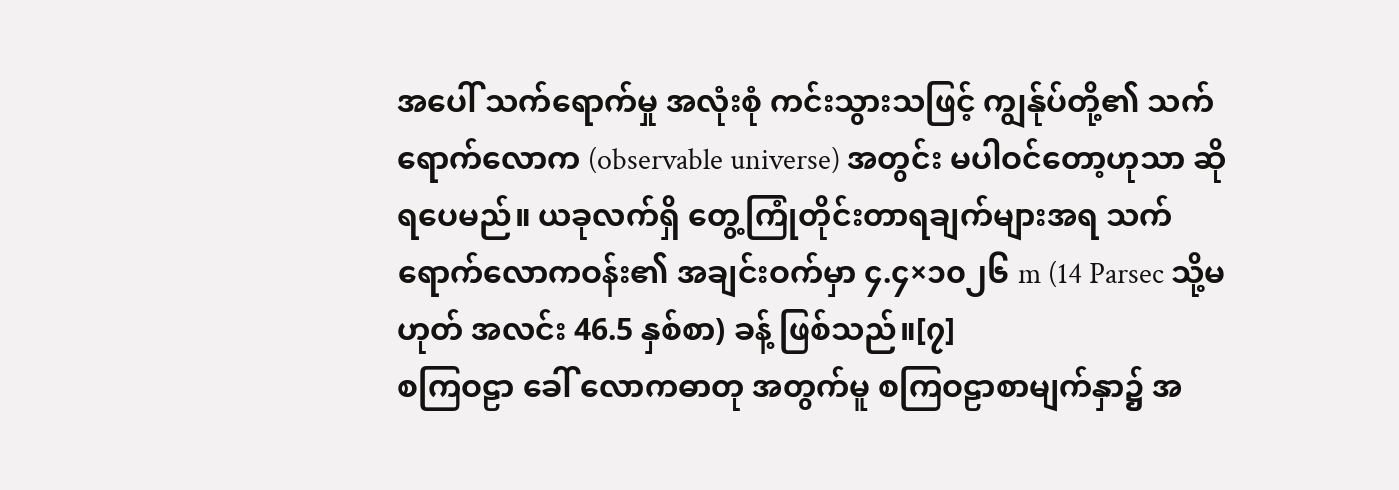အပေါ် သက်ရောက်မှု အလုံးစုံ ကင်းသွားသဖြင့် ကျွန်ုပ်တို့၏ သက်ရောက်လောက (observable universe) အတွင်း မပါဝင်တော့ဟုသာ ဆိုရပေမည်။ ယခုလက်ရှိ တွေ့ကြုံတိုင်းတာရချက်များအရ သက်ရောက်လောကဝန်း၏ အချင်းဝက်မှာ ၄.၄×၁၀၂၆ m (14 Parsec သို့မဟုတ် အလင်း 46.5 နှစ်စာ) ခန့် ဖြစ်သည်။[၇]
စကြဝဠာ ခေါ် လောကဓာတု အတွက်မူ စကြဝဠာစာမျက်နှာ၌ အ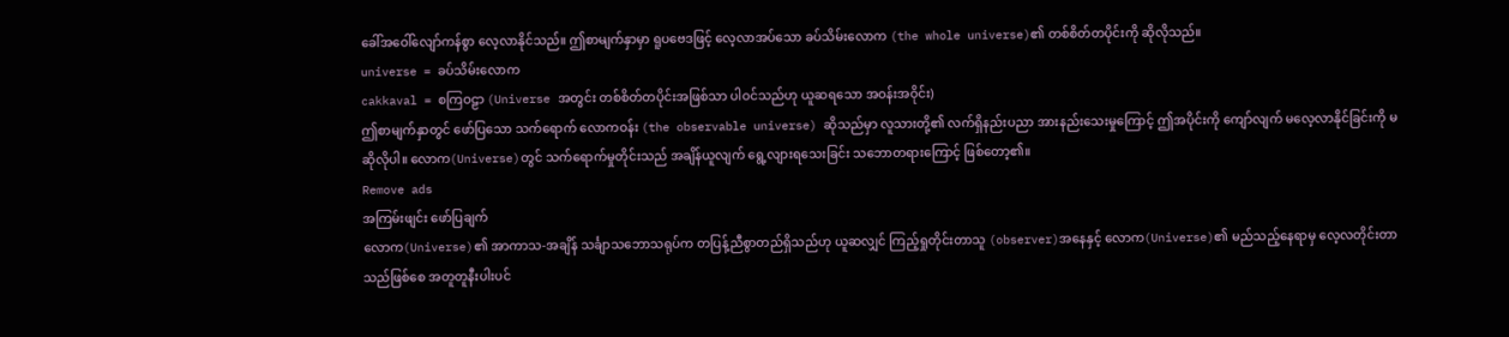ခေါ်အဝေါ်လျော်ကန်စွာ လေ့လာနိုင်သည်။ ဤစာမျက်နှာမှာ ရူပဗေဒဖြင့် လေ့လာအပ်သော ခပ်သိမ်းလောက (the whole universe)၏ တစ်စိတ်တပိုင်းကို ဆိုလိုသည်။
universe = ခပ်သိမ်းလောက
cakkaval = စကြဝဠာ (Universe အတွင်း တစ်စိတ်တပိုင်းအဖြစ်သာ ပါဝင်သည်ဟု ယူဆရသော အဝန်းအဝိုင်း)
ဤစာမျက်နှာတွင် ဖော်ပြသော သက်ရောက် လောကဝန်း (the observable universe) ဆိုသည်မှာ လူသားတို့၏ လက်ရှိနည်းပညာ အားနည်းသေးမှုကြောင့် ဤအပိုင်းကို ကျော်လျက် မလေ့လာနိုင်ခြင်းကို မဆိုလိုပါ။ လောက(Universe)တွင် သက်ရောက်မှုတိုင်းသည် အချိန်ယူလျက် ရွေ့လျားရသေးခြင်း သဘောတရားကြောင့် ဖြစ်တော့၏။
Remove ads
အကြမ်းဖျင်း ဖော်ပြချက်
လောက(Universe)၏ အာကာသ-အချိန် သင်္ချာသဘောသရုပ်က တပြန့်ညီစွာတည်ရှိသည်ဟု ယူဆလျှင် ကြည့်ရှုတိုင်းတာသူ (observer)အနေနှင့် လောက(Universe)၏ မည်သည့်နေရာမှ လေ့လတိုင်းတာသည်ဖြစ်စေ အတူတူနီးပါးပင်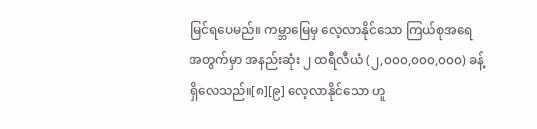မြင်ရပေမည်။ ကမ္ဘာမြေမှ လေ့လာနိုင်သော ကြယ်စုအရေအတွက်မှာ အနည်းဆုံး ၂ ထရီလီယံ (၂,၀၀၀,၀၀၀,၀၀၀) ခန့် ရှိလေသည်။[၈][၉] လေ့လာနိုင်သော ဟူ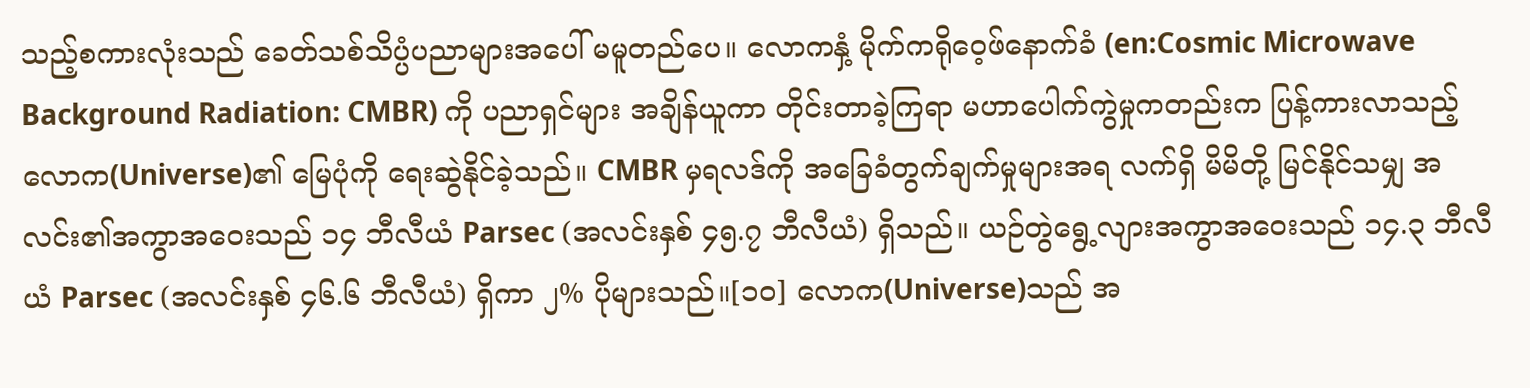သည့်စကားလုံးသည် ခေတ်သစ်သိပ္ပံပညာများအပေါ် မမူတည်ပေ။ လောကနှံ့ မိုက်ကရိုဝေ့ဖ်နောက်ခံ (en:Cosmic Microwave Background Radiation: CMBR) ကို ပညာရှင်များ အချိန်ယူကာ တိုင်းတာခဲ့ကြရာ မဟာပေါက်ကွဲမှုကတည်းက ပြန့်ကားလာသည့် လောက(Universe)၏ မြေပုံကို ရေးဆွဲနိုင်ခဲ့သည်။ CMBR မှရလဒ်ကို အခြေခံတွက်ချက်မှုများအရ လက်ရှိ မိမိတို့ မြင်နိုင်သမျှ အလင်း၏အကွာအဝေးသည် ၁၄ ဘီလီယံ Parsec (အလင်းနှစ် ၄၅.၇ ဘီလီယံ) ရှိသည်။ ယဉ်တွဲရွေ့လျားအကွာအဝေးသည် ၁၄.၃ ဘီလီယံ Parsec (အလင်းနှစ် ၄၆.၆ ဘီလီယံ) ရှိကာ ၂% ပိုများသည်။[၁၀] လောက(Universe)သည် အ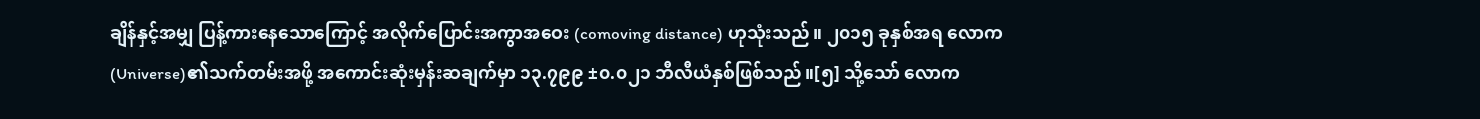ချိန်နှင့်အမျှ ပြန့်ကားနေသောကြောင့် အလိုက်ပြောင်းအကွာအဝေး (comoving distance) ဟုသုံးသည်။ ၂၀၁၅ ခုနှစ်အရ လောက(Universe)၏သက်တမ်းအဖို့ အကောင်းဆုံးမှန်းဆချက်မှာ ၁၃.၇၉၉ ±၀.၀၂၁ ဘီလီယံနှစ်ဖြစ်သည်။[၅] သို့သော် လောက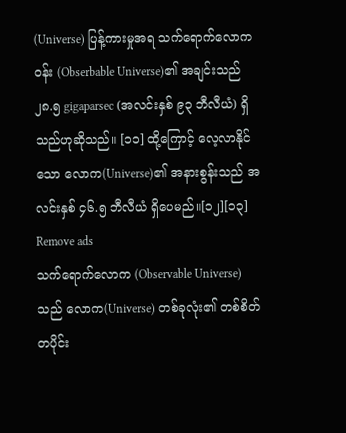(Universe) ပြန့်ကားမှုအရ သက်ရောက်လောကဝန်း (Obserbable Universe)၏ အချင်းသည် ၂၈.၅ gigaparsec (အလင်းနှစ် ၉၃ ဘီလီယံ) ရှိသည်ဟုဆိုသည်။ [၁၁] ထို့ကြောင့် လေ့လာနိုင်သော လောက(Universe)၏ အနားစွန်းသည် အလင်းနှစ် ၄၆.၅ ဘီလီယံ ရှိပေမည်။[၁၂][၁၃]
Remove ads
သက်ရောက်လောက (Observable Universe) သည် လောက(Universe) တစ်ခုလုံး၏ တစ်စိတ်တပိုင်း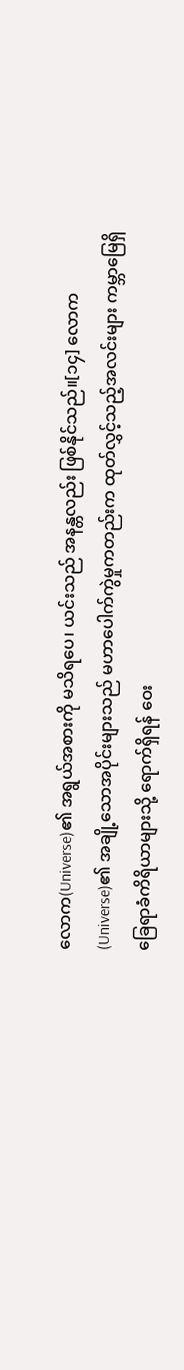လောက(Universe)၏ အရွယ်အစားကို မသိရပေ၊ ယင်းသည် အနန္တလည်း ဖြစ်နိုင်သည်။[၁၄] လောက(Universe)၏ အချို့သောအပိုင်းများသည် မဟာပေါက်ကွဲမှုကတည်းက ထုတ်လွှင့်သည့်အလင်းများ ကမ္ဘာမြေရှိ ခြေရာခံကိရိယာများသို့ ရောက်ရှိရန် ဝေး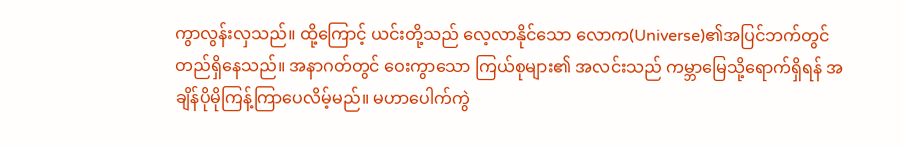ကွာလွန်းလှသည်။ ထို့ကြောင့် ယင်းတို့သည် လေ့လာနိုင်သော လောက(Universe)၏အပြင်ဘက်တွင် တည်ရှိနေသည်။ အနာဂတ်တွင် ဝေးကွာသော ကြယ်စုများ၏ အလင်းသည် ကမ္ဘာမြေသို့ရောက်ရှိရန် အချိန်ပိုမိုကြန့်ကြာပေလိမ့်မည်။ မဟာပေါက်ကွဲ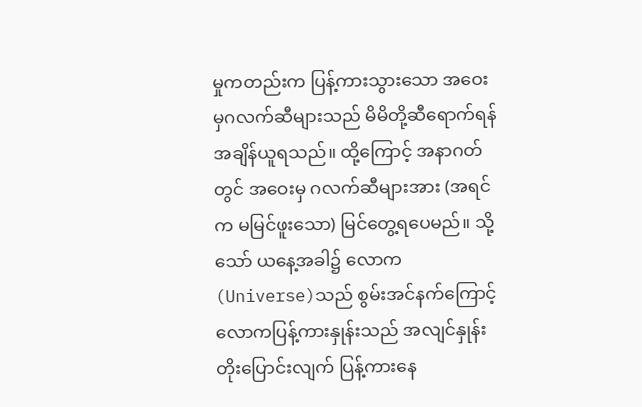မှုကတည်းက ပြန့်ကားသွားသော အဝေးမှဂလက်ဆီများသည် မိမိတို့ဆီရောက်ရန် အချိန်ယူရသည်။ ထို့ကြောင့် အနာဂတ်တွင် အဝေးမှ ဂလက်ဆီများအား (အရင်က မမြင်ဖူးသော) မြင်တွေ့ရပေမည်။ သို့သော် ယနေ့အခါ၌ လောက(Universe)သည် စွမ်းအင်နက်ကြောင့် လောကပြန့်ကားနှုန်းသည် အလျင်နှုန်း တိုးပြောင်းလျက် ပြန့်ကားနေ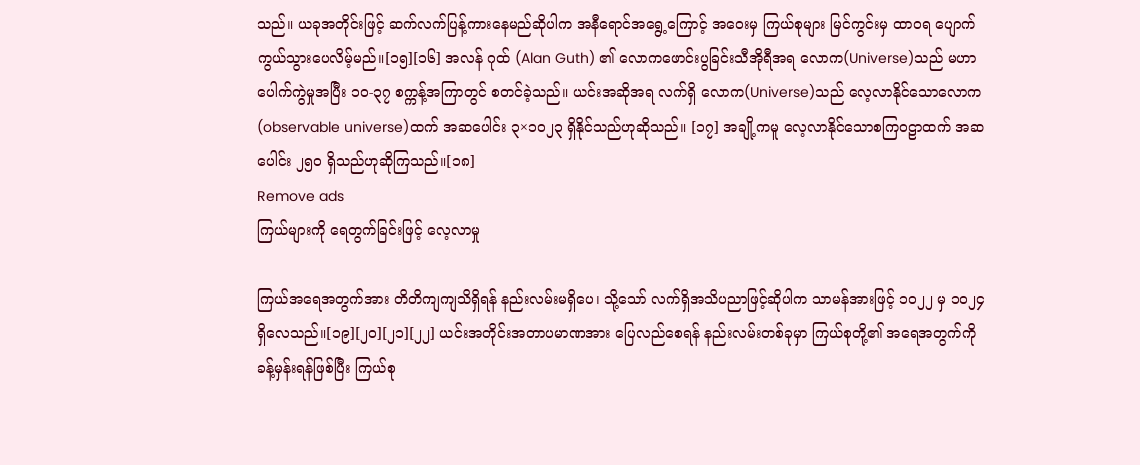သည်။ ယခုအတိုင်းဖြင့် ဆက်လက်ပြန့်ကားနေမည်ဆိုပါက အနီရောင်အရွေ့ကြောင့် အဝေးမှ ကြယ်စုများ မြင်ကွင်းမှ ထာဝရ ပျောက်ကွယ်သွားပေလိမ့်မည်။[၁၅][၁၆] အလန် ဂုထ် (Alan Guth) ၏ လောကဖောင်းပွခြင်းသီအိုရီအရ လောက(Universe)သည် မဟာပေါက်ကွဲမှုအပြီး ၁၀-၃၇ စက္ကန့်အကြာတွင် စတင်ခဲ့သည်။ ယင်းအဆိုအရ လက်ရှိ လောက(Universe)သည် လေ့လာနိုင်သောလောက (observable universe)ထက် အဆပေါင်း ၃×၁၀၂၃ ရှိနိုင်သည်ဟုဆိုသည်။ [၁၇] အချို့ကမူ လေ့လာနိုင်သောစကြဝဠာထက် အဆပေါင်း ၂၅၀ ရှိသည်ဟုဆိုကြသည်။[၁၈]
Remove ads
ကြယ်များကို ရေတွက်ခြင်းဖြင့် လေ့လာမှု

ကြယ်အရေအတွက်အား တိတိကျကျသိရှိရန် နည်းလမ်းမရှိပေ၊ သို့သော် လက်ရှိအသိပညာဖြင့်ဆိုပါက သာမန်အားဖြင့် ၁၀၂၂ မှ ၁၀၂၄ ရှိလေသည်။[၁၉][၂၀][၂၁][၂၂] ယင်းအတိုင်းအတာပမာဏအား ပြေလည်စေရန် နည်းလမ်းတစ်ခုမှာ ကြယ်စုတို့၏ အရေအတွက်ကို ခန့်မှန်းရန်ဖြစ်ပြီး ကြယ်စု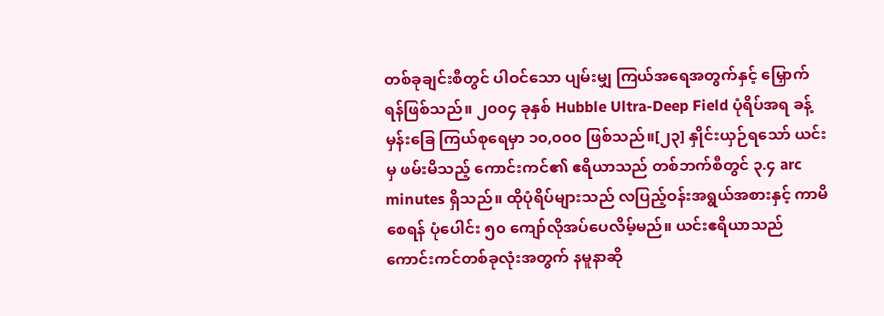တစ်ခုချင်းစီတွင် ပါဝင်သော ပျမ်းမျှ ကြယ်အရေအတွက်နှင့် မြှောက်ရန်ဖြစ်သည်။ ၂၀၀၄ ခုနှစ် Hubble Ultra-Deep Field ပုံရိပ်အရ ခန့်မှန်းခြေ ကြယ်စုရေမှာ ၁၀,၀၀၀ ဖြစ်သည်။[၂၃] နှိုင်းယှဉ်ရသော် ယင်းမှ ဖမ်းမိသည့် ကောင်းကင်၏ ဧရိယာသည် တစ်ဘက်စီတွင် ၃.၄ arc minutes ရှိသည်။ ထိုပုံရိပ်များသည် လပြည့်ဝန်းအရွယ်အစားနှင့် ကာမိစေရန် ပုံပေါင်း ၅၀ ကျော်လိုအပ်ပေလိမ့်မည်။ ယင်းဧရိယာသည် ကောင်းကင်တစ်ခုလုံးအတွက် နမူနာဆို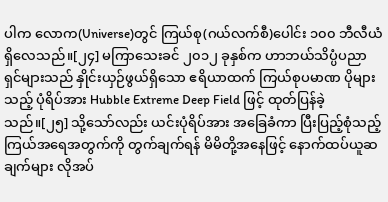ပါက လောက(Universe)တွင် ကြယ်စု(ဂယ်လက်စီ)ပေါင်း ၁၀၀ ဘီလီယံ ရှိလေသည်။[၂၄] မကြာသေးခင် ၂၀၁၂ ခုနှစ်က ဟာဘယ်သိပ္ပံပညာရှင်များသည် နှိုင်းယှဉ်ဖွယ်ရှိသော ဧရိယာထက် ကြယ်စုပမာဏ ပိုများသည့် ပုံရိပ်အား Hubble Extreme Deep Field ဖြင့် ထုတ်ပြန်ခဲ့သည်။[၂၅] သို့သော်လည်း ယင်းပုံရိပ်အား အခြေခံကာ ပြီးပြည့်စုံသည့် ကြယ်အရေအတွက်ကို တွက်ချက်ရန် မိမိတို့အနေဖြင့် နောက်ထပ်ယူဆချက်များ လိုအပ်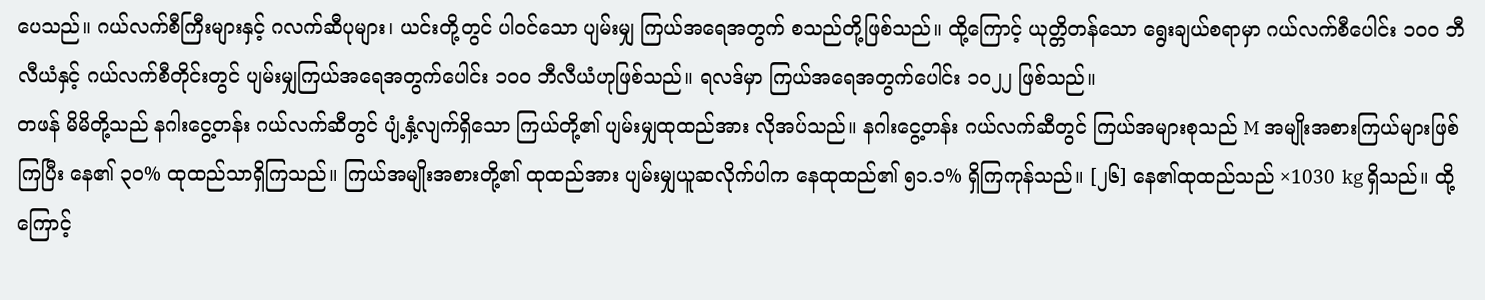ပေသည်။ ဂယ်လက်စီကြီးများနှင့် ဂလက်ဆီပုများ၊ ယင်းတို့တွင် ပါဝင်သော ပျမ်းမျှ ကြယ်အရေအတွက် စသည်တို့ဖြစ်သည်။ ထို့ကြောင့် ယုတ္တိတန်သော ရွေးချယ်စရာမှာ ဂယ်လက်စီပေါင်း ၁၀၀ ဘီလီယံနှင့် ဂယ်လက်စီတိုင်းတွင် ပျမ်းမျှကြယ်အရေအတွက်ပေါင်း ၁၀၀ ဘီလီယံဟုဖြစ်သည်။ ရလဒ်မှာ ကြယ်အရေအတွက်ပေါင်း ၁၀၂၂ ဖြစ်သည်။
တဖန် မိမိတို့သည် နဂါးငွေ့တန်း ဂယ်လက်ဆီတွင် ပျံ့နှံ့လျက်ရှိသော ကြယ်တို့၏ ပျမ်းမျှထုထည်အား လိုအပ်သည်။ နဂါးငွေ့တန်း ဂယ်လက်ဆီတွင် ကြယ်အများစုသည် M အမျိုးအစားကြယ်များဖြစ်ကြပြီး နေ၏ ၃၀% ထုထည်သာရှိကြသည်။ ကြယ်အမျိုးအစားတို့၏ ထုထည်အား ပျမ်းမျှယူဆလိုက်ပါက နေထုထည်၏ ၅၁.၁% ရှိကြကုန်သည်။ [၂၆] နေ၏ထုထည်သည် ×1030 kg ရှိသည်။ ထို့ကြောင့်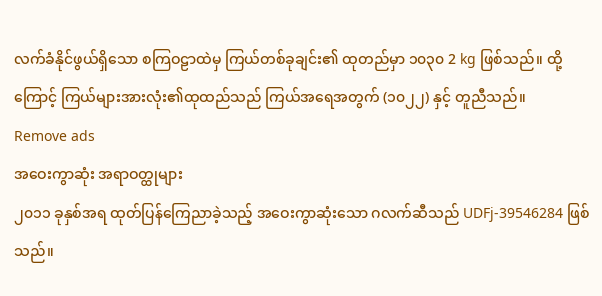လက်ခံနိုင်ဖွယ်ရှိသော စကြဝဠာထဲမှ ကြယ်တစ်ခုချင်း၏ ထုတည်မှာ ၁၀၃၀ 2 kg ဖြစ်သည်။ ထို့ကြောင့် ကြယ်များအားလုံး၏ထုထည်သည် ကြယ်အရေအတွက် (၁၀၂၂) နှင့် တူညီသည်။
Remove ads
အဝေးကွာဆုံး အရာဝတ္ထုများ
၂၀၁၁ ခုနှစ်အရ ထုတ်ပြန်ကြေညာခဲ့သည့် အဝေးကွာဆုံးသော ဂလက်ဆီသည် UDFj-39546284 ဖြစ်သည်။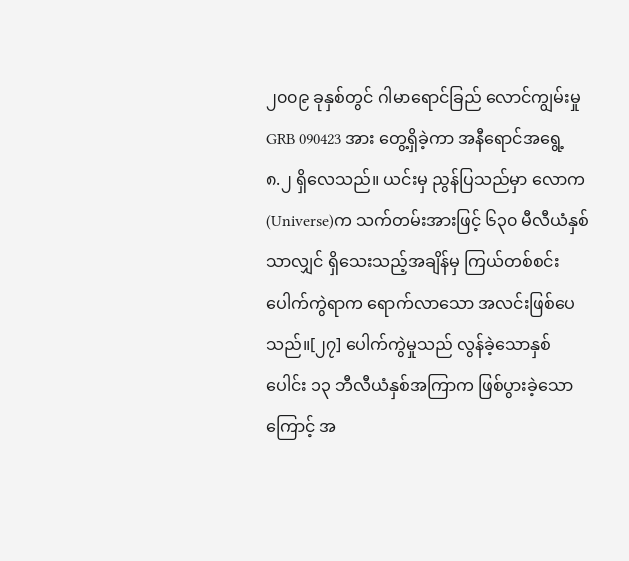၂၀၀၉ ခုနှစ်တွင် ဂါမာရောင်ခြည် လောင်ကျွမ်းမှု GRB 090423 အား တွေ့ရှိခဲ့ကာ အနီရောင်အရွေ့ ၈.၂ ရှိလေသည်။ ယင်းမှ ညွန်ပြသည်မှာ လောက(Universe)က သက်တမ်းအားဖြင့် ၆၃၀ မီလီယံနှစ်သာလျှင် ရှိသေးသည့်အချိန်မှ ကြယ်တစ်စင်းပေါက်ကွဲရာက ရောက်လာသော အလင်းဖြစ်ပေသည်။[၂၇] ပေါက်ကွဲမှုသည် လွန်ခဲ့သောနှစ်ပေါင်း ၁၃ ဘီလီယံနှစ်အကြာက ဖြစ်ပွားခဲ့သောကြောင့် အ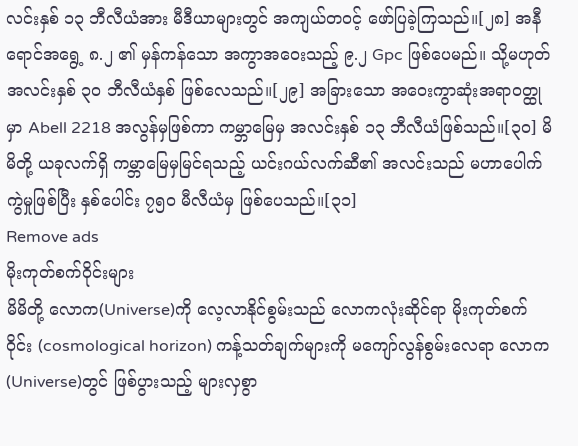လင်းနှစ် ၁၃ ဘီလီယံအား မီဒီယာများတွင် အကျယ်တဝင့် ဖော်ပြခဲ့ကြသည်။[၂၈] အနီရောင်အရွေ့ ၈.၂ ၏ မှန်ကန်သော အကွာအဝေးသည့် ၉.၂ Gpc ဖြစ်ပေမည်။ သို့မဟုတ် အလင်းနှစ် ၃၀ ဘီလီယံနှစ် ဖြစ်လေသည်။[၂၉] အခြားသော အဝေးကွာဆုံးအရာဝတ္ထုမှာ Abell 2218 အလွန်မှဖြစ်ကာ ကမ္ဘာမြေမှ အလင်းနှစ် ၁၃ ဘီလီယံဖြစ်သည်။[၃၀] မိမိတို့ ယခုလက်ရှိ ကမ္ဘာမြေမှမြင်ရသည့် ယင်းဂယ်လက်ဆီ၏ အလင်းသည် မဟာပေါက်ကွဲမှုဖြစ်ပြီး နှစ်ပေါင်း ၇၅၀ မီလီယံမှ ဖြစ်ပေသည်။[၃၁]
Remove ads
မိုးကုတ်စက်ဝိုင်းများ
မိမိတို့ လောက(Universe)ကို လေ့လာနိုင်စွမ်းသည် လောကလုံးဆိုင်ရာ မိုးကုတ်စက်ဝိုင်း (cosmological horizon) ကန့်သတ်ချက်များကို မကျော်လွန်စွမ်းလေရာ လောက(Universe)တွင် ဖြစ်ပွားသည့် များလှစွာ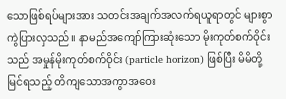သောဖြစ်ရပ်များအား သတင်းအချက်အလက်ရယူရာတွင် များစွာကွဲပြားလှသည်။ နာမည်အကျော်ကြားဆုံးသော မိုးကုတ်စက်ဝိုင်းသည် အမှုန်မိုးကုတ်စက်ဝိုင်း (particle horizon) ဖြစ်ပြီး မိမိတို့မြင်ရသည့် တိကျသောအကွာအဝေး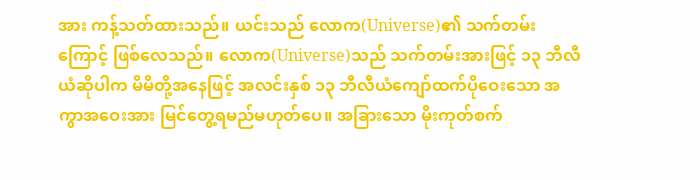အား ကန့်သတ်ထားသည်။ ယင်းသည် လောက(Universe)၏ သက်တမ်းကြောင့် ဖြစ်လေသည်။ လောက(Universe)သည် သက်တမ်းအားဖြင့် ၁၃ ဘီလီယံဆိုပါက မိမိတို့အနေဖြင့် အလင်းနှစ် ၁၃ ဘီလီယံကျော်ထက်ပိုဝေးသော အကွာအဝေးအား မြင်တွေ့ရမည်မဟုတ်ပေ။ အခြားသော မိုးကုတ်စက်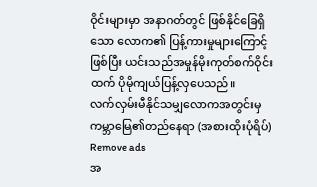ဝိုင်းများမှာ အနာဂတ်တွင် ဖြစ်နိုင်ခြေရှိသော လောက၏ ပြန့်ကားမှုများကြောင့်ဖြစ်ပြီး ယင်းသည်အမှုန်မိုးကုတ်စက်ဝိုင်းထက် ပိုမိုကျယ်ပြန့်လှပေသည်။
လက်လှမ်းမီနိုင်သမျှလောကအတွင်းမှ ကမ္ဘာမြေ၏တည်နေရာ (အစားထိုးပုံရိပ်)
Remove ads
အ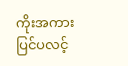ကိုးအကား
ပြင်ပလင့်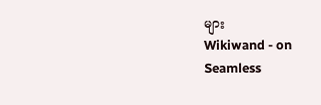များ
Wikiwand - on
Seamless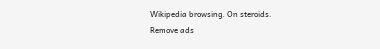Wikipedia browsing. On steroids.
Remove ads